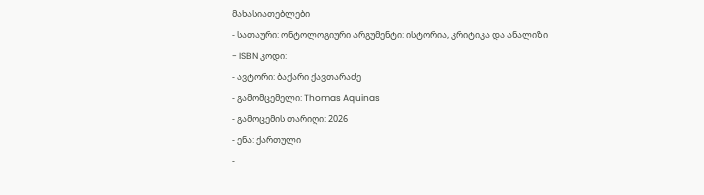მახასიათებლები
- სათაური: ონტოლოგიური არგუმენტი: ისტორია, კრიტიკა და ანალიზი
- ISBN კოდი:
- ავტორი: ბაქარი ქავთარაძე
- გამომცემელი: Thomas Aquinas
- გამოცემის თარიღი: 2026
- ენა: ქართული
-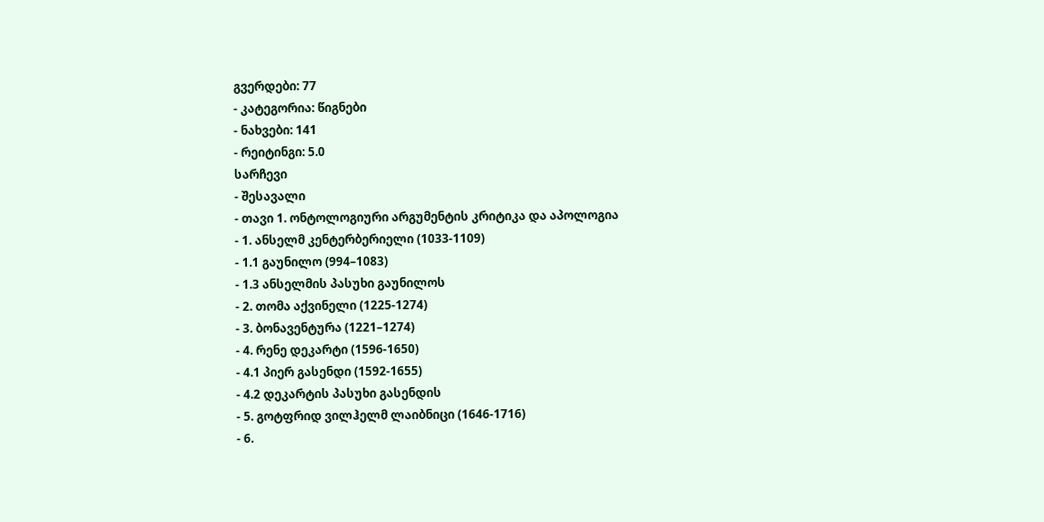გვერდები: 77
- კატეგორია: წიგნები
- ნახვები: 141
- რეიტინგი: 5.0
სარჩევი
- შესავალი
- თავი 1. ონტოლოგიური არგუმენტის კრიტიკა და აპოლოგია
- 1. ანსელმ კენტერბერიელი (1033-1109)
- 1.1 გაუნილო (994–1083)
- 1.3 ანსელმის პასუხი გაუნილოს
- 2. თომა აქვინელი (1225-1274)
- 3. ბონავენტურა (1221–1274)
- 4. რენე დეკარტი (1596-1650)
- 4.1 პიერ გასენდი (1592-1655)
- 4.2 დეკარტის პასუხი გასენდის
- 5. გოტფრიდ ვილჰელმ ლაიბნიცი (1646-1716)
- 6.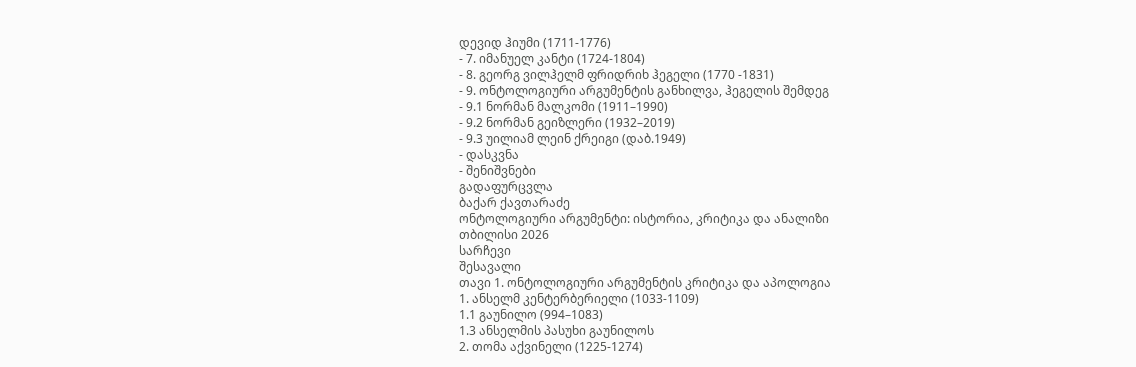დევიდ ჰიუმი (1711-1776)
- 7. იმანუელ კანტი (1724-1804)
- 8. გეორგ ვილჰელმ ფრიდრიხ ჰეგელი (1770 -1831)
- 9. ონტოლოგიური არგუმენტის განხილვა, ჰეგელის შემდეგ
- 9.1 ნორმან მალკომი (1911–1990)
- 9.2 ნორმან გეიზლერი (1932–2019)
- 9.3 უილიამ ლეინ ქრეიგი (დაბ.1949)
- დასკვნა
- შენიშვნები
გადაფურცვლა
ბაქარ ქავთარაძე
ონტოლოგიური არგუმენტი: ისტორია, კრიტიკა და ანალიზი
თბილისი 2026
სარჩევი
შესავალი
თავი 1. ონტოლოგიური არგუმენტის კრიტიკა და აპოლოგია
1. ანსელმ კენტერბერიელი (1033-1109)
1.1 გაუნილო (994–1083)
1.3 ანსელმის პასუხი გაუნილოს
2. თომა აქვინელი (1225-1274)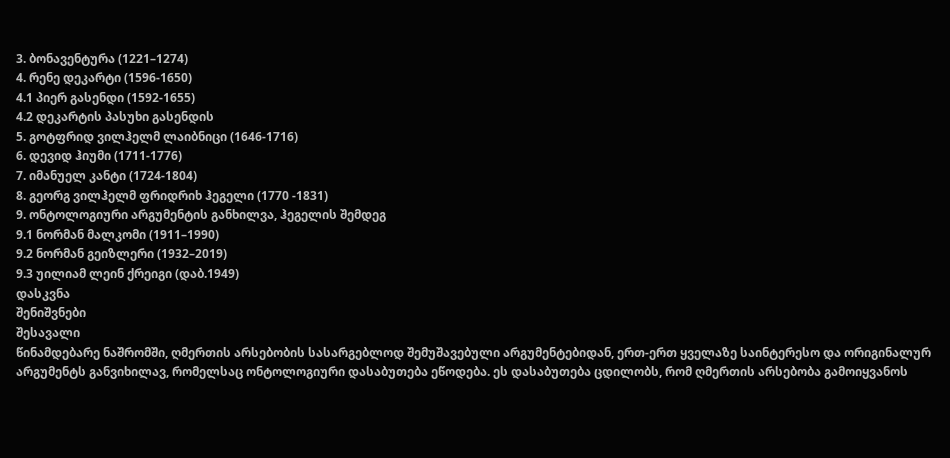3. ბონავენტურა (1221–1274)
4. რენე დეკარტი (1596-1650)
4.1 პიერ გასენდი (1592-1655)
4.2 დეკარტის პასუხი გასენდის
5. გოტფრიდ ვილჰელმ ლაიბნიცი (1646-1716)
6. დევიდ ჰიუმი (1711-1776)
7. იმანუელ კანტი (1724-1804)
8. გეორგ ვილჰელმ ფრიდრიხ ჰეგელი (1770 -1831)
9. ონტოლოგიური არგუმენტის განხილვა, ჰეგელის შემდეგ
9.1 ნორმან მალკომი (1911–1990)
9.2 ნორმან გეიზლერი (1932–2019)
9.3 უილიამ ლეინ ქრეიგი (დაბ.1949)
დასკვნა
შენიშვნები
შესავალი
წინამდებარე ნაშრომში, ღმერთის არსებობის სასარგებლოდ შემუშავებული არგუმენტებიდან, ერთ-ერთ ყველაზე საინტერესო და ორიგინალურ არგუმენტს განვიხილავ, რომელსაც ონტოლოგიური დასაბუთება ეწოდება. ეს დასაბუთება ცდილობს, რომ ღმერთის არსებობა გამოიყვანოს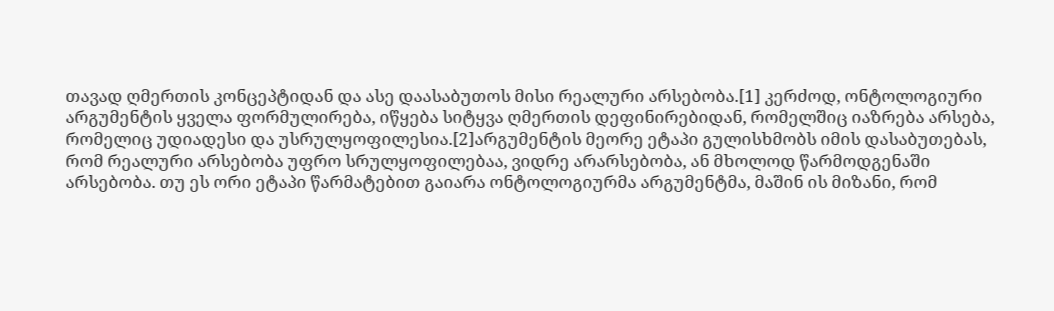თავად ღმერთის კონცეპტიდან და ასე დაასაბუთოს მისი რეალური არსებობა.[1] კერძოდ, ონტოლოგიური არგუმენტის ყველა ფორმულირება, იწყება სიტყვა ღმერთის დეფინირებიდან, რომელშიც იაზრება არსება, რომელიც უდიადესი და უსრულყოფილესია.[2]არგუმენტის მეორე ეტაპი გულისხმობს იმის დასაბუთებას, რომ რეალური არსებობა უფრო სრულყოფილებაა, ვიდრე არარსებობა, ან მხოლოდ წარმოდგენაში არსებობა. თუ ეს ორი ეტაპი წარმატებით გაიარა ონტოლოგიურმა არგუმენტმა, მაშინ ის მიზანი, რომ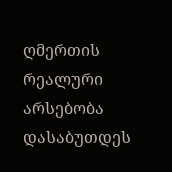ღმერთის რეალური არსებობა დასაბუთდეს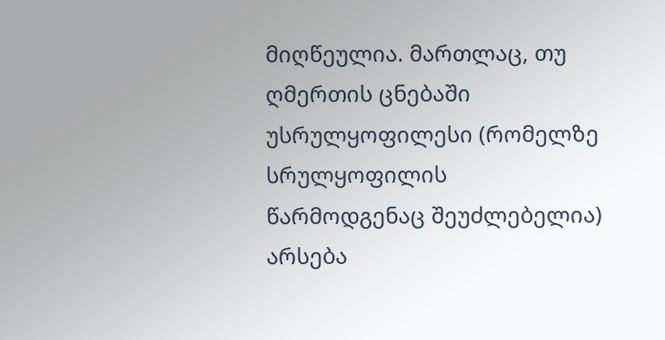მიღწეულია. მართლაც, თუ ღმერთის ცნებაში უსრულყოფილესი (რომელზე სრულყოფილის წარმოდგენაც შეუძლებელია) არსება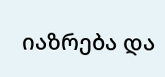იაზრება და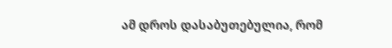ამ დროს დასაბუთებულია, რომ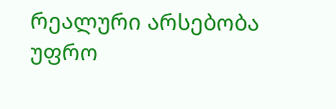რეალური არსებობა უფრო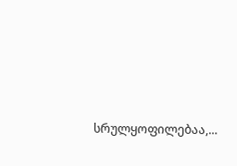სრულყოფილებაა,...